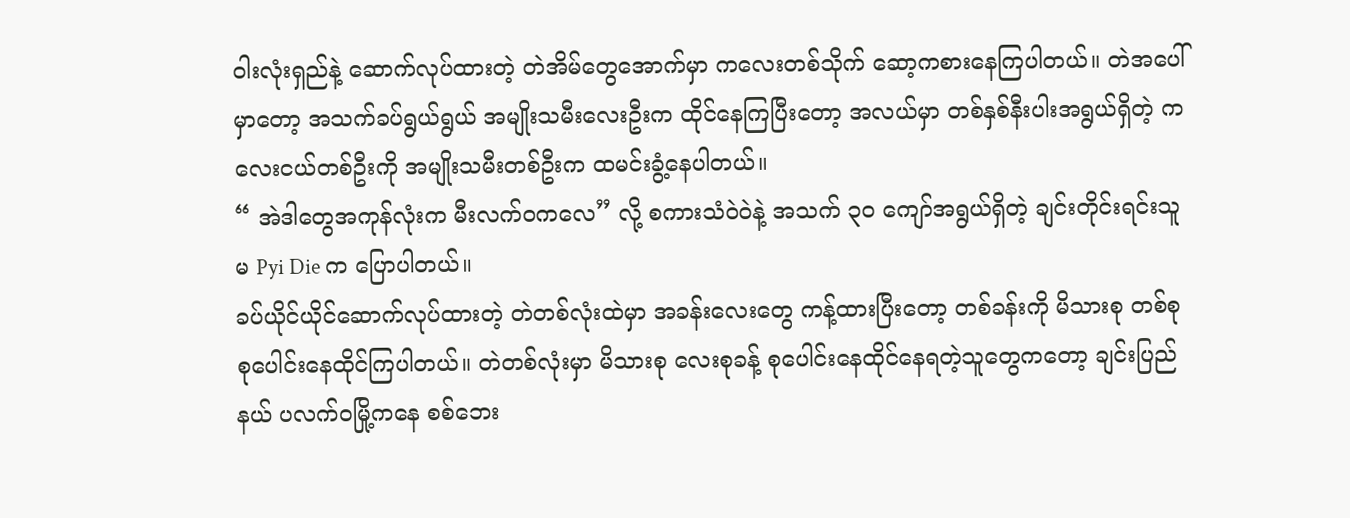၀ါးလုံးရှည်နဲ့ ဆောက်လုပ်ထားတဲ့ တဲအိမ်တွေအောက်မှာ ကလေးတစ်သိုက် ဆော့ကစားနေကြပါတယ်။ တဲအပေါ်မှာတော့ အသက်ခပ်ရွယ်ရွယ် အမျိုးသမီးလေးဦးက ထိုင်နေကြပြီးတော့ အလယ်မှာ တစ်နှစ်နီးပါးအရွယ်ရှိတဲ့ ကလေးငယ်တစ်ဦးကို အမျိုးသမီးတစ်ဦးက ထမင်းခွံ့နေပါတယ်။
“ အဲဒါတွေအကုန်လုံးက မီးလက်ဝကလေ” လို့ စကားသံဝဲဝဲနဲ့ အသက် ၃၀ ကျော်အရွယ်ရှိတဲ့ ချင်းတိုင်းရင်းသူ မ Pyi Die က ပြောပါတယ်။
ခပ်ယိုင်ယိုင်ဆောက်လုပ်ထားတဲ့ တဲတစ်လုံးထဲမှာ အခန်းလေးတွေ ကန့်ထားပြီးတော့ တစ်ခန်းကို မိသားစု တစ်စု စုပေါင်းနေထိုင်ကြပါတယ်။ တဲတစ်လုံးမှာ မိသားစု လေးစုခန့် စုပေါင်းနေထိုင်နေရတဲ့သူတွေကတော့ ချင်းပြည်နယ် ပလက်ဝမြို့ကနေ စစ်ဘေး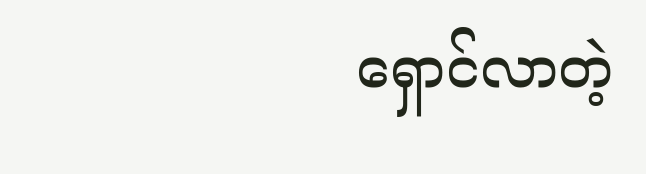ရှောင်လာတဲ့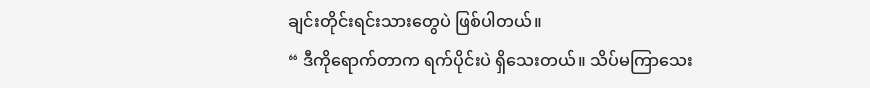ချင်းတိုင်းရင်းသားတွေပဲ ဖြစ်ပါတယ်။
“ ဒီကိုရောက်တာက ရက်ပိုင်းပဲ ရှိသေးတယ်။ သိပ်မကြာသေး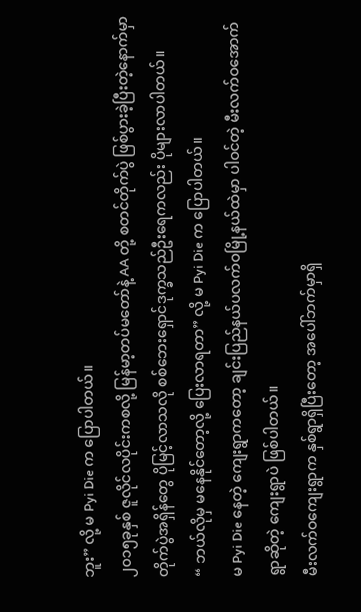ဘူး” လို့ မ Pyi Die က ပြောပါတယ်။
၂၀၁၅ခုနှစ် ဇူလိုင်လပိုင်းကစလို့ မြန်မာ့တပ်မတော်နဲ့ AA တို့ စတင်တိုက်ပွဲ ဖြစ်ပွားခဲ့ပြီးတဲ့နောက်မှာ တိုက်ပွဲအရှိန်တွေ ပိုမြင့်လာသလို စစ်ဘေးရှောင်ဒုက္ခသည်ဦးရေကလည်း ပိုများလာပါတယ်။
“ ဘယ်လိုမှ မနေနိုင်တော့လို့ ပြေးလာရတာ” လို့ မ Pyi Die က ပြောပါတယ်။
မ Pyi Die နေတဲ့ ကျေးရွာကတော့ ချင်းပြည်နယ်ပလက်ဝမြို့နယ်ထဲမှာ ပါဝင်တဲ့ မီးလက်ဝအောက်ရွာဆိုတဲ့ ကျေးရွာပဲ ဖြစ်ပါတယ်။
မီးလက်ဝကျေးရွာက နှစ်ရွာရှိပြီးတော့ အပေါ်ဘက်မှာရှိ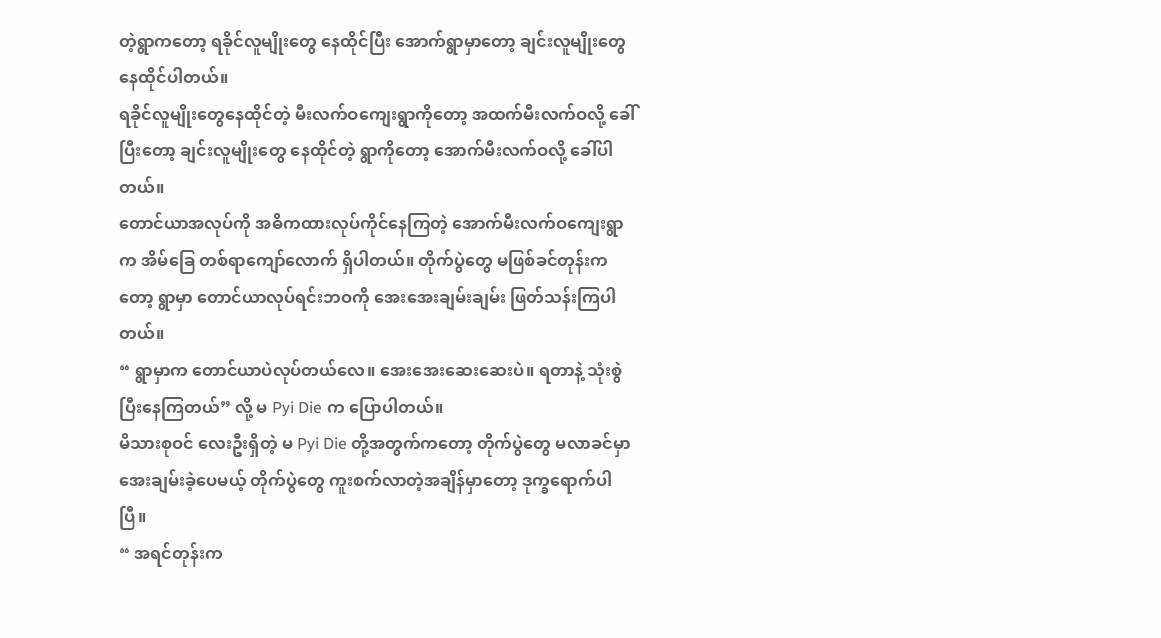တဲ့ရွာကတော့ ရခိုင်လူမျိုးတွေ နေထိုင်ပြီး အောက်ရွာမှာတော့ ချင်းလူမျိုးတွေ နေထိုင်ပါတယ်။
ရခိုင်လူမျိုးတွေနေထိုင်တဲ့ မီးလက်ဝကျေးရွာကိုတော့ အထက်မီးလက်ဝလို့ ခေါ်ပြီးတော့ ချင်းလူမျိုးတွေ နေထိုင်တဲ့ ရွာကိုတော့ အောက်မီးလက်ဝလို့ ခေါ်ပါတယ်။
တောင်ယာအလုပ်ကို အဓိကထားလုပ်ကိုင်နေကြတဲ့ အောက်မီးလက်ဝကျေးရွာက အိမ်ခြေ တစ်ရာကျော်လောက် ရှိပါတယ်။ တိုက်ပွဲတွေ မဖြစ်ခင်တုန်းကတော့ ရွာမှာ တောင်ယာလုပ်ရင်းဘဝကို အေးအေးချမ်းချမ်း ဖြတ်သန်းကြပါတယ်။
“ ရွာမှာက တောင်ယာပဲလုပ်တယ်လေ။ အေးအေးဆေးဆေးပဲ။ ရတာနဲ့ သုံးစွဲပြီးနေကြတယ်” လို့ မ Pyi Die က ပြောပါတယ်။
မိသားစုဝင် လေးဦးရှိတဲ့ မ Pyi Die တို့အတွက်ကတော့ တိုက်ပွဲတွေ မလာခင်မှာ အေးချမ်းခဲ့ပေမယ့် တိုက်ပွဲတွေ ကူးစက်လာတဲ့အချိန်မှာတော့ ဒုက္ခရောက်ပါပြီ။
“ အရင်တုန်းက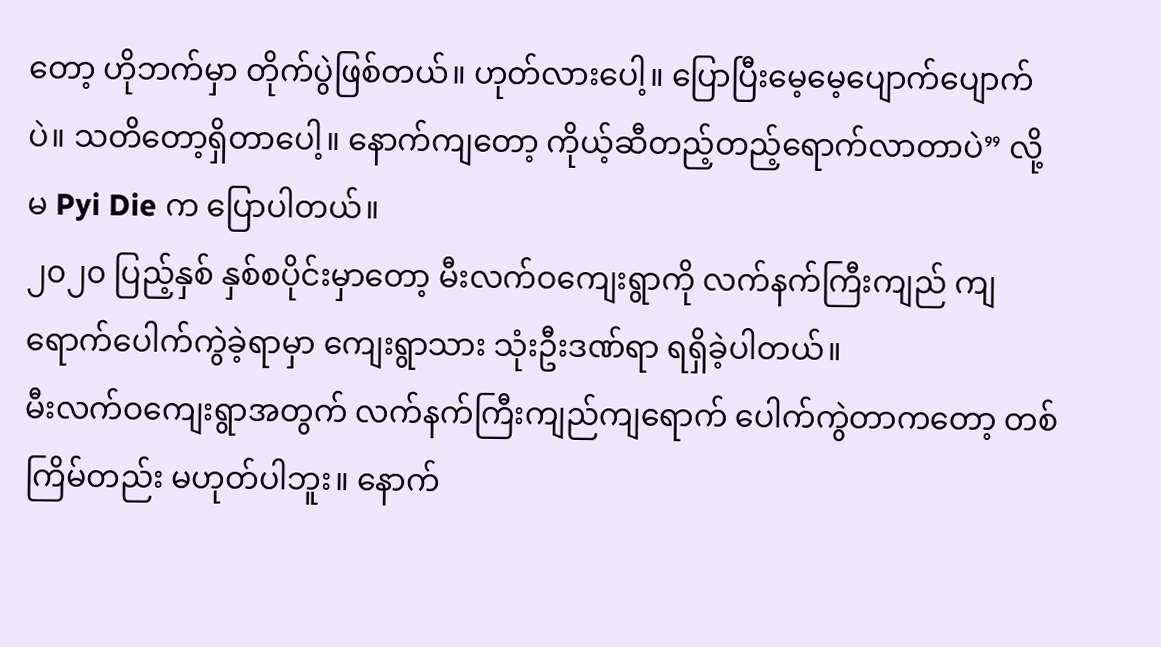တော့ ဟိုဘက်မှာ တိုက်ပွဲဖြစ်တယ်။ ဟုတ်လားပေါ့။ ပြောပြီးမေ့မေ့ပျောက်ပျောက်ပဲ။ သတိတော့ရှိတာပေါ့။ နောက်ကျတော့ ကိုယ့်ဆီတည့်တည့်ရောက်လာတာပဲ” လို့ မ Pyi Die က ပြောပါတယ်။
၂၀၂၀ ပြည့်နှစ် နှစ်စပိုင်းမှာတော့ မီးလက်ဝကျေးရွာကို လက်နက်ကြီးကျည် ကျရောက်ပေါက်ကွဲခဲ့ရာမှာ ကျေးရွာသား သုံးဦးဒဏ်ရာ ရရှိခဲ့ပါတယ်။
မီးလက်ဝကျေးရွာအတွက် လက်နက်ကြီးကျည်ကျရောက် ပေါက်ကွဲတာကတော့ တစ်ကြိမ်တည်း မဟုတ်ပါဘူး။ နောက်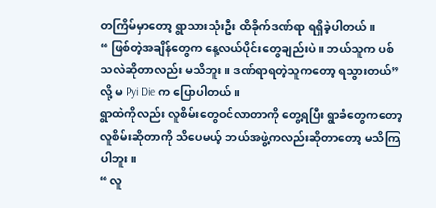တကြိမ်မှာတော့ ရွာသားသုံးဦး ထိခိုက်ဒဏ်ရာ ရရှိခဲ့ပါတယ်။
“ ဖြစ်တဲ့အချိန်တွေက နေ့လယ်ပိုင်းတွေချည်းပဲ။ ဘယ်သူက ပစ်သလဲဆိုတာလည်း မသိဘူး။ ဒဏ်ရာရတဲ့သူကတော့ ရသွားတယ်” လို့ မ Pyi Die က ပြောပါတယ်။
ရွာထဲကိုလည်း လူစိမ်းတွေဝင်လာတာကို တွေ့ရပြီး ရွာခံတွေကတော့ လူစိမ်းဆိုတာကို သိပေမယ့် ဘယ်အဖွဲ့ကလည်းဆိုတာတော့ မသိကြပါဘူး။
“ လူ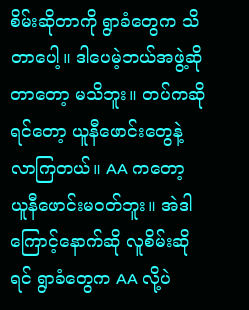စိမ်းဆိုတာကို ရွာခံတွေက သိတာပေါ့။ ဒါပေမဲ့ဘယ်အဖွဲ့ဆိုတာတော့ မသိဘူး။ တပ်ကဆိုရင်တော့ ယူနီဖောင်းတွေနဲ့ လာကြတယ်။ AA ကတော့ ယူနီဖောင်းမဝတ်ဘူး။ အဲဒါကြောင့်နောက်ဆို လူစိမ်းဆိုရင် ရွာခံတွေက AA လို့ပဲ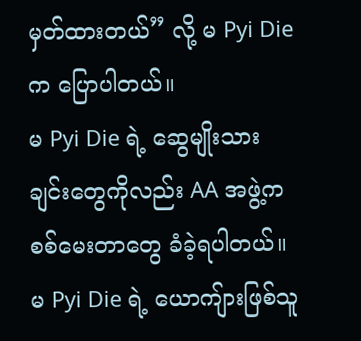မှတ်ထားတယ်” လို့ မ Pyi Die က ပြောပါတယ်။
မ Pyi Die ရဲ့ ဆွေမျိုးသားချင်းတွေကိုလည်း AA အဖွဲ့က စစ်မေးတာတွေ ခံခဲ့ရပါတယ်။ မ Pyi Die ရဲ့ ယောကျ်ားဖြစ်သူ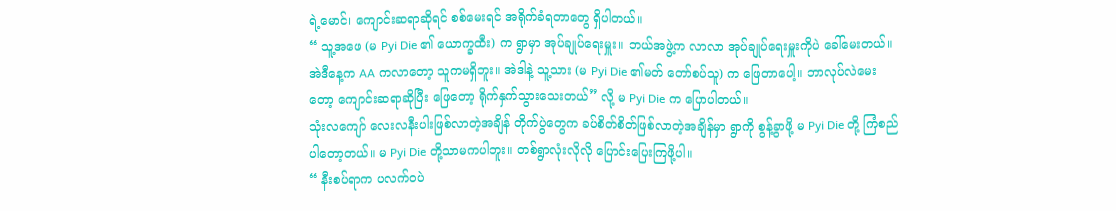ရဲ့မောင်၊ ကျောင်းဆရာဆိုရင် စစ်မေးရင် အရိုက်ခံရတာတွေ ရှိပါတယ်။
“ သူ့အဖေ (မ Pyi Die ၏ ယောက္ခထီး) က ရွာမှာ အုပ်ချုပ်ရေးမှူး။ ဘယ်အဖွဲ့က လာလာ အုပ်ချုပ်ရေးမှူးကိုပဲ ခေါ်မေးတယ်။ အဲဒီနေ့က AA ကလာတော့ သူကမရှိဘူး။ အဲဒါနဲ့ သူ့သား (မ Pyi Die ၏မတ် တော်စပ်သူ) က ဖြေတာပေါ့။ ဘာလုပ်လဲမေးတော့ ကျောင်းဆရာဆိုပြီး ဖြေတော့ ရိုက်နှက်သွားသေးတယ်” လို့ မ Pyi Die က ပြောပါတယ်။
သုံးလကျော် လေးလနီးပါးဖြစ်လာတဲ့အချိန် တိုက်ပွဲတွေက ခပ်စိတ်စိတ်ဖြစ်လာတဲ့အချိန်မှာ ရွာကို စွန့်ခွာဖို့ မ Pyi Die တို့ ကြံစည်ပါတော့တယ်။ မ Pyi Die တို့သာမကပါဘူး။ တစ်ရွာလုံးလိုလို ပြောင်းပြေးကြဖို့ပါ။
“ နီးစပ်ရာက ပလက်ဝပဲ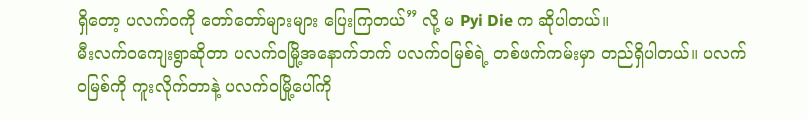ရှိတော့ ပလက်ဝကို တော်တော်များများ ပြေးကြတယ်” လို့ မ Pyi Die က ဆိုပါတယ်။
မီးလက်ဝကျေးရွာဆိုတာ ပလက်ဝမြို့အနောက်ဘက် ပလက်ဝမြစ်ရဲ့ တစ်ဖက်ကမ်းမှာ တည်ရှိပါတယ်။ ပလက်ဝမြစ်ကို ကူးလိုက်တာနဲ့ ပလက်ဝမြို့ပေါ်ကို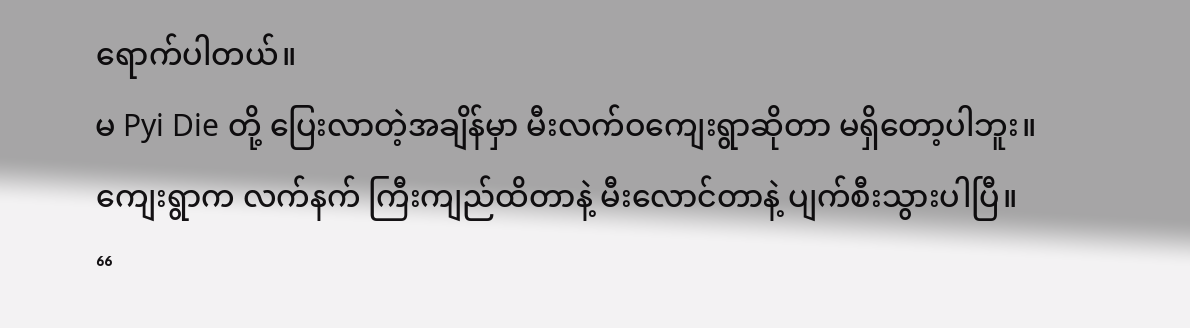ရောက်ပါတယ်။
မ Pyi Die တို့ ပြေးလာတဲ့အချိန်မှာ မီးလက်ဝကျေးရွာဆိုတာ မရှိတော့ပါဘူး။ ကျေးရွာက လက်နက် ကြီးကျည်ထိတာနဲ့ မီးလောင်တာနဲ့ ပျက်စီးသွားပါပြီ။
“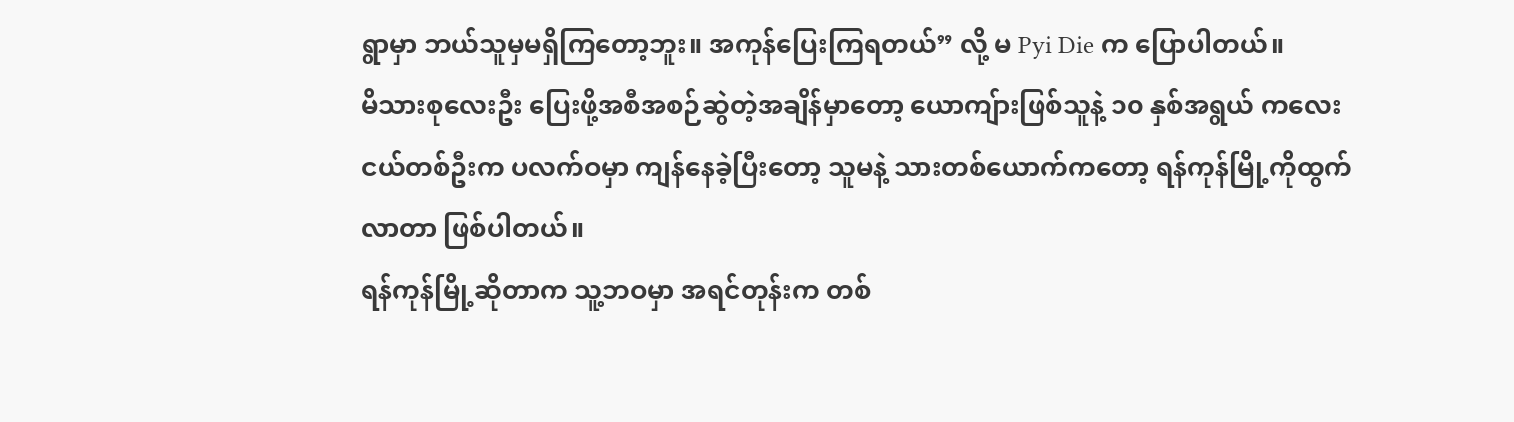ရွာမှာ ဘယ်သူမှမရှိကြတော့ဘူး။ အကုန်ပြေးကြရတယ်” လို့ မ Pyi Die က ပြောပါတယ်။
မိသားစုလေးဦး ပြေးဖို့အစီအစဉ်ဆွဲတဲ့အချိန်မှာတော့ ယောကျ်ားဖြစ်သူနဲ့ ၁၀ နှစ်အရွယ် ကလေးငယ်တစ်ဦးက ပလက်ဝမှာ ကျန်နေခဲ့ပြီးတော့ သူမနဲ့ သားတစ်ယောက်ကတော့ ရန်ကုန်မြို့ကိုထွက်လာတာ ဖြစ်ပါတယ်။
ရန်ကုန်မြို့ဆိုတာက သူ့ဘဝမှာ အရင်တုန်းက တစ်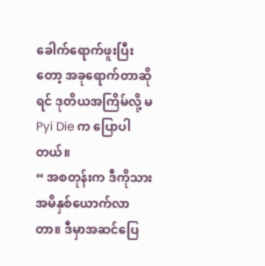ခေါက်ရောက်ဖူးပြီးတော့ အခုရောက်တာဆိုရင် ဒုတိယအကြိမ်လို့ မ Pyi Die က ပြောပါတယ်။
“ အစတုန်းက ဒီကိုသားအမိနှစ်ယောက်လာတာ။ ဒီမှာအဆင်ပြေ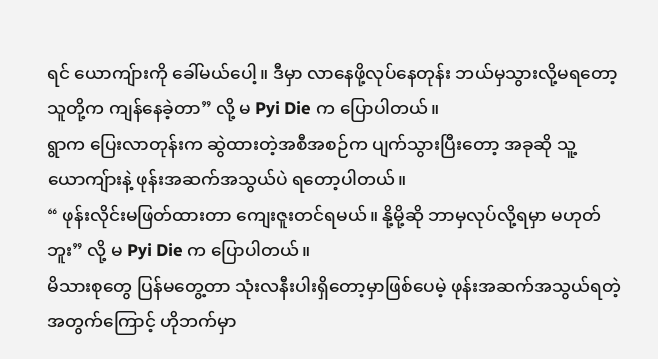ရင် ယောကျ်ားကို ခေါ်မယ်ပေါ့။ ဒီမှာ လာနေဖို့လုပ်နေတုန်း ဘယ်မှသွားလို့မရတော့ သူတို့က ကျန်နေခဲ့တာ” လို့ မ Pyi Die က ပြောပါတယ်။
ရွာက ပြေးလာတုန်းက ဆွဲထားတဲ့အစီအစဉ်က ပျက်သွားပြီးတော့ အခုဆို သူ့ယောကျ်ားနဲ့ ဖုန်းအဆက်အသွယ်ပဲ ရတော့ပါတယ်။
“ ဖုန်းလိုင်းမဖြတ်ထားတာ ကျေးဇူးတင်ရမယ်။ နို့မို့ဆို ဘာမှလုပ်လို့ရမှာ မဟုတ်ဘူး” လို့ မ Pyi Die က ပြောပါတယ်။
မိသားစုတွေ ပြန်မတွေ့တာ သုံးလနီးပါးရှိတော့မှာဖြစ်ပေမဲ့ ဖုန်းအဆက်အသွယ်ရတဲ့အတွက်ကြောင့် ဟိုဘက်မှာ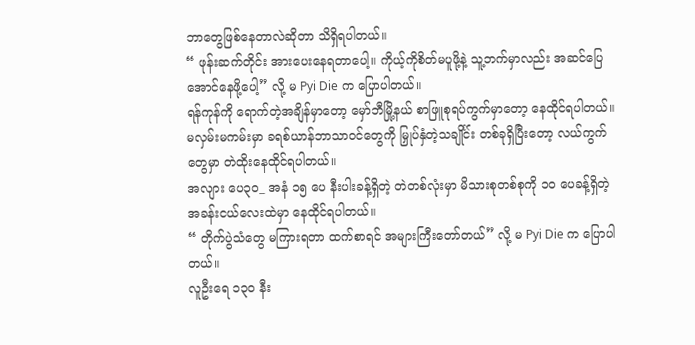ဘာတွေဖြစ်နေတာလဲဆိုတာ သိရှိရပါတယ်။
“ ဖုန်းဆက်တိုင်း အားပေးနေရတာပေါ့။ ကိုယ့်ကိုစိတ်မပူဖို့နဲ့ သူ့ဘက်မှာလည်း အဆင်ပြေအောင်နေဖို့ပေါ့” လို့ မ Pyi Die က ပြောပါတယ်။
ရန်ကုန်ကို ရောက်တဲ့အချိန်မှာတော့ မှော်ဘီမြို့နယ် စာဖြူစုရပ်ကွက်မှာတော့ နေထိုင်ရပါတယ်။
မလှမ်းမကမ်းမှာ ခရစ်ယာန်ဘာသာဝင်တွေကို မြှုပ်နှံတဲ့သချိုင်္င်း တစ်ခုရှိပြီးတော့ လယ်ကွက်တွေမှာ တဲထိုးနေထိုင်ရပါတယ်။
အလျား ပေ၃၀_ အနံ ၁၅ ပေ နီးပါးခန့်ရှိတဲ့ တဲတစ်လုံးမှာ မိသားစုတစ်စုကို ၁၀ ပေခန့်ရှိတဲ့ အခန်းငယ်လေးထဲမှာ နေထိုင်ရပါတယ်။
“ တိုက်ပွဲသံတွေ မကြားရတာ ထက်စာရင် အများကြီးတော်တယ်” လို့ မ Pyi Die က ပြောပါတယ်။
လူဦးရေ ၁၃၀ နီး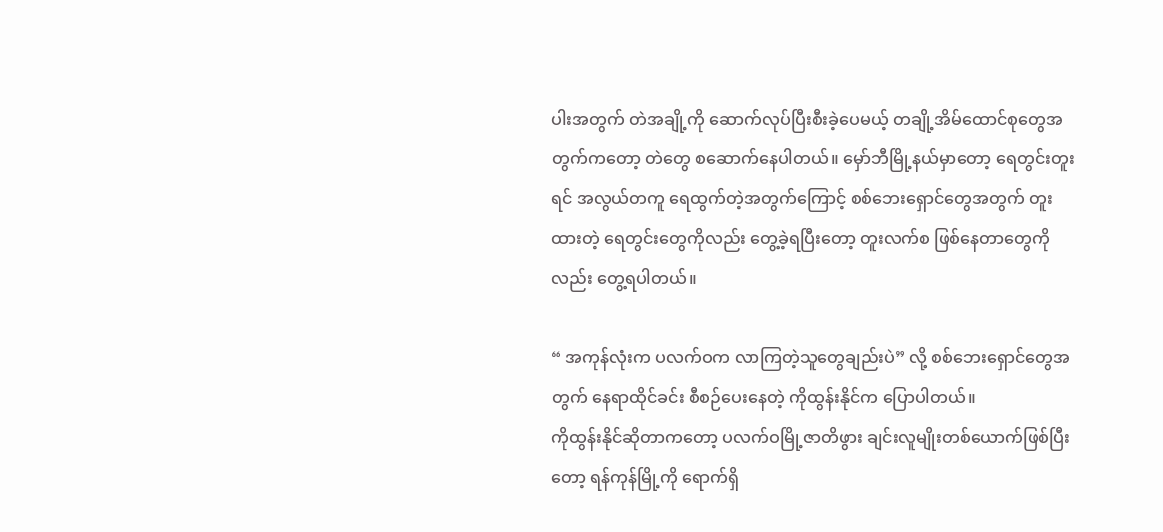ပါးအတွက် တဲအချို့ကို ဆောက်လုပ်ပြီးစီးခဲ့ပေမယ့် တချို့အိမ်ထောင်စုတွေအတွက်ကတော့ တဲတွေ စဆောက်နေပါတယ်။ မှော်ဘီမြို့နယ်မှာတော့ ရေတွင်းတူးရင် အလွယ်တကူ ရေထွက်တဲ့အတွက်ကြောင့် စစ်ဘေးရှောင်တွေအတွက် တူးထားတဲ့ ရေတွင်းတွေကိုလည်း တွေ့ခဲ့ရပြီးတော့ တူးလက်စ ဖြစ်နေတာတွေကိုလည်း တွေ့ရပါတယ်။

“ အကုန်လုံးက ပလက်ဝက လာကြတဲ့သူတွေချည်းပဲ” လို့ စစ်ဘေးရှောင်တွေအတွက် နေရာထိုင်ခင်း စီစဉ်ပေးနေတဲ့ ကိုထွန်းနိုင်က ပြောပါတယ်။
ကိုထွန်းနိုင်ဆိုတာကတော့ ပလက်ဝမြို့ဇာတိဖွား ချင်းလူမျိုးတစ်ယောက်ဖြစ်ပြီးတော့ ရန်ကုန်မြို့ကို ရောက်ရှိ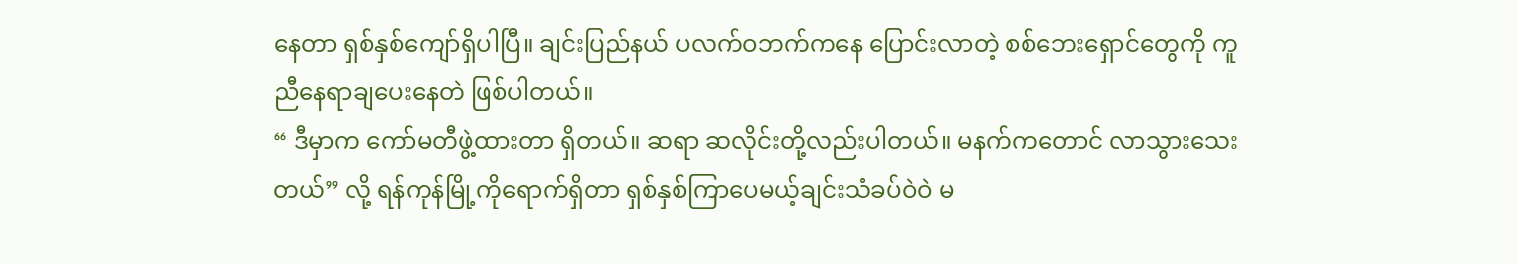နေတာ ရှစ်နှစ်ကျော်ရှိပါပြီ။ ချင်းပြည်နယ် ပလက်ဝဘက်ကနေ ပြောင်းလာတဲ့ စစ်ဘေးရှောင်တွေကို ကူညီနေရာချပေးနေတဲ ဖြစ်ပါတယ်။
“ ဒီမှာက ကော်မတီဖွဲ့ထားတာ ရှိတယ်။ ဆရာ ဆလိုင်းတို့လည်းပါတယ်။ မနက်ကတောင် လာသွားသေးတယ်” လို့ ရန်ကုန်မြို့ကိုရောက်ရှိတာ ရှစ်နှစ်ကြာပေမယ့်ချင်းသံခပ်ဝဲဝဲ မ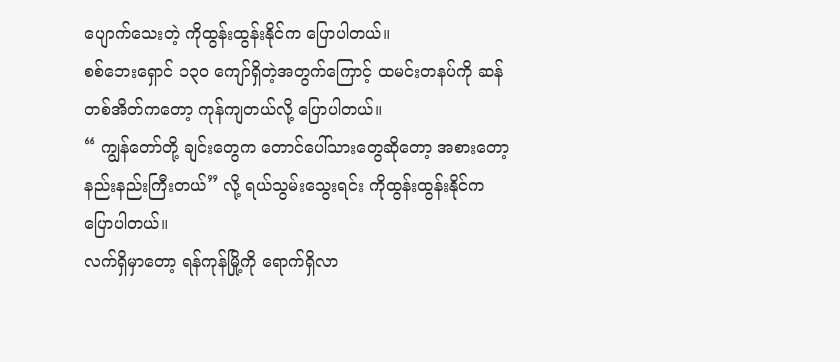ပျောက်သေးတဲ့ ကိုထွန်းထွန်းနိုင်က ပြောပါတယ်။
စစ်ဘေးရှောင် ၁၃၀ ကျော်ရှိတဲ့အတွက်ကြောင့် ထမင်းတနပ်ကို ဆန်တစ်အိတ်ကတော့ ကုန်ကျတယ်လို့ ပြောပါတယ်။
“ ကျွန်တော်တို့ ချင်းတွေက တောင်ပေါ်သားတွေဆိုတော့ အစားတော့ နည်းနည်းကြီးတယ်” လို့ ရယ်သွမ်းသွေးရင်း ကိုထွန်းထွန်းနိုင်က ပြောပါတယ်။
လက်ရှိမှာတော့ ရန်ကုန်မြို့ကို ရောက်ရှိလာ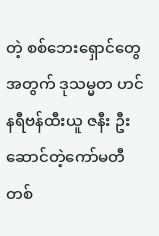တဲ့ စစ်ဘေးရှောင်တွေအတွက် ဒုသမ္မတ ဟင်နရီဗန်ထီးယူ ဇနီး ဦးဆောင်တဲ့ကော်မတီတစ်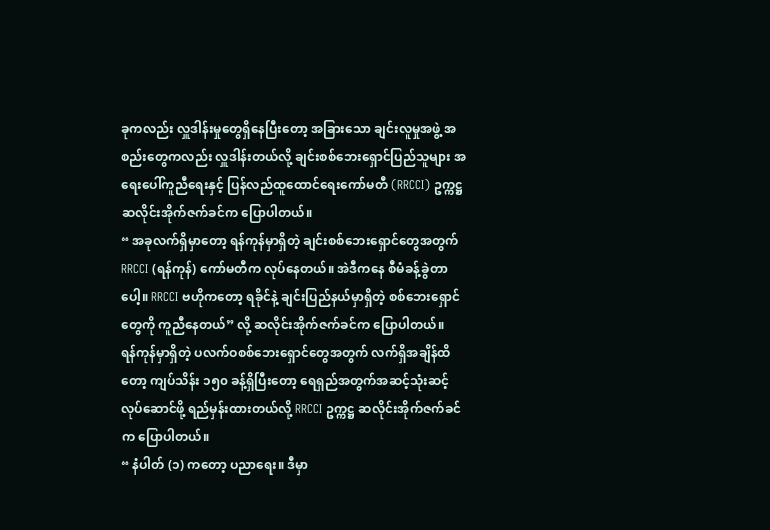ခုကလည်း လှူဒါန်းမှုတွေရှိနေပြီးတော့ အခြားသော ချင်းလူမှုအဖွဲ့ အစည်းတွေကလည်း လှူဒါန်းတယ်လို့ ချင်းစစ်ဘေးရှောင်ပြည်သူများ အရေးပေါ်ကူညီရေးနှင့် ပြန်လည်ထူထောင်ရေးကော်မတီ (RRCCI) ဥက္ကဋ္ဌ ဆလိုင်းအိုက်ဇက်ခင်က ပြောပါတယ်။
“ အခုလက်ရှိမှာတော့ ရန်ကုန်မှာရှိတဲ့ ချင်းစစ်ဘေးရှောင်တွေအတွက် RRCCI (ရန်ကုန်) ကော်မတီက လုပ်နေတယ်။ အဲဒီကနေ စီမံခန့်ခွဲတာပေါ့။ RRCCI ဗဟိုကတော့ ရခိုင်နဲ့ ချင်းပြည်နယ်မှာရှိတဲ့ စစ်ဘေးရှောင်တွေကို ကူညီနေတယ်” လို့ ဆလိုင်းအိုက်ဇက်ခင်က ပြောပါတယ်။
ရန်ကုန်မှာရှိတဲ့ ပလက်ဝစစ်ဘေးရှောင်တွေအတွက် လက်ရှိအချိန်ထိတော့ ကျပ်သိန်း ၁၅၀ ခန့်ရှိပြီးတော့ ရေရှည်အတွက်အဆင့်သုံးဆင့် လုပ်ဆောင်ဖို့ ရည်မှန်းထားတယ်လို့ RRCCI ဥက္ကဋ္ဌ ဆလိုင်းအိုက်ဇက်ခင်က ပြောပါတယ်။
“ နံပါတ် (၁) ကတော့ ပညာရေး။ ဒီမှာ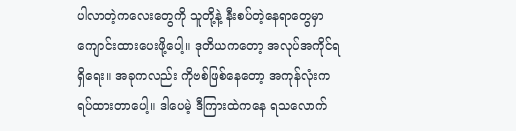ပါလာတဲ့ကလေးတွေကို သူတို့နဲ့ နီးစပ်တဲ့နေရာတွေမှာ ကျောင်းထားပေးဖို့ပေါ့။ ဒုတိယကတော့ အလုပ်အကိုင်ရရှိရေး။ အခုကလည်း ကိုဗစ်ဖြစ်နေတော့ အကုန်လုံးက ရပ်ထားတာပေါ့။ ဒါပေမဲ့ ဒီကြားထဲကနေ ရသလောက်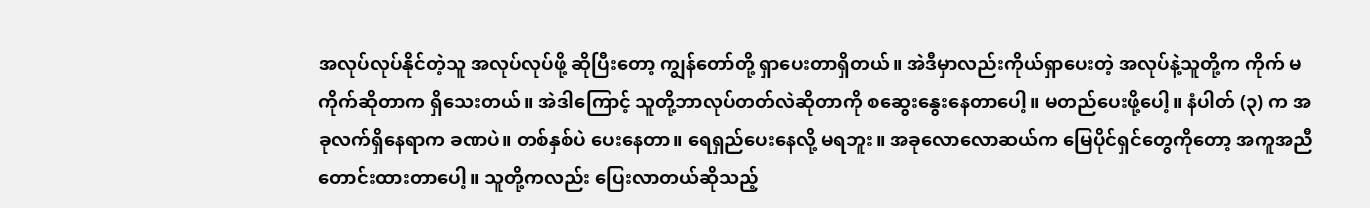အလုပ်လုပ်နိုင်တဲ့သူ အလုပ်လုပ်ဖို့ ဆိုပြီးတော့ ကျွန်တော်တို့ ရှာပေးတာရှိတယ်။ အဲဒီမှာလည်းကိုယ်ရှာပေးတဲ့ အလုပ်နဲ့သူတို့က ကိုက် မကိုက်ဆိုတာက ရှိသေးတယ်။ အဲဒါကြောင့် သူတို့ဘာလုပ်တတ်လဲဆိုတာကို စဆွေးနွေးနေတာပေါ့။ မတည်ပေးဖို့ပေါ့။ နံပါတ် (၃) က အခုလက်ရှိနေရာက ခဏပဲ။ တစ်နှစ်ပဲ ပေးနေတာ။ ရေရှည်ပေးနေလို့ မရဘူး။ အခုလောလောဆယ်က မြေပိုင်ရှင်တွေကိုတော့ အကူအညီ တောင်းထားတာပေါ့။ သူတို့ကလည်း ပြေးလာတယ်ဆိုသည့်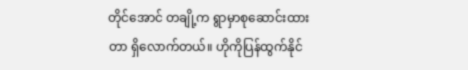တိုင်အောင် တချို့က ရွာမှာစုဆောင်းထားတာ ရှိလောက်တယ်။ ဟိုကိုပြန်ထွက်နိုင်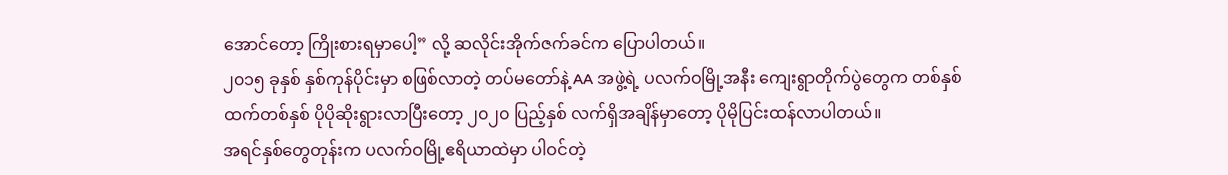အောင်တော့ ကြိုးစားရမှာပေါ့” လို့ ဆလိုင်းအိုက်ဇက်ခင်က ပြောပါတယ်။
၂၀၁၅ ခုနှစ် နှစ်ကုန်ပိုင်းမှာ စဖြစ်လာတဲ့ တပ်မတော်နဲ့ AA အဖွဲ့ရဲ့ ပလက်ဝမြို့အနီး ကျေးရွာတိုက်ပွဲတွေက တစ်နှစ်ထက်တစ်နှစ် ပိုပိုဆိုးရွားလာပြီးတော့ ၂၀၂၀ ပြည့်နှစ် လက်ရှိအချိန်မှာတော့ ပိုမိုပြင်းထန်လာပါတယ်။
အရင်နှစ်တွေတုန်းက ပလက်ဝမြို့ဧရိယာထဲမှာ ပါဝင်တဲ့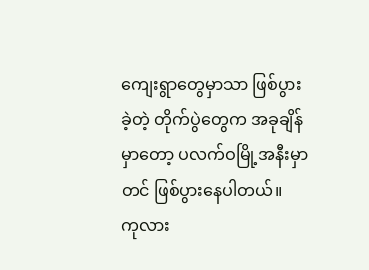ကျေးရွာတွေမှာသာ ဖြစ်ပွားခဲ့တဲ့ တိုက်ပွဲတွေက အခုချိန်မှာတော့ ပလက်ဝမြို့အနီးမှာတင် ဖြစ်ပွားနေပါတယ်။
ကုလား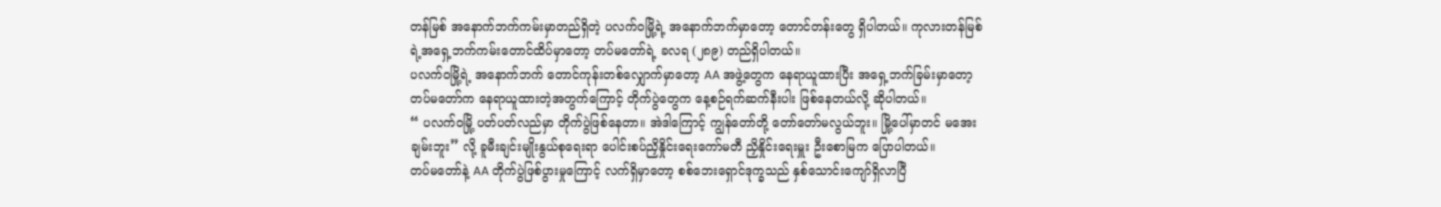တန်မြစ် အနောက်ဘက်ကမ်းမှာတည်ရှိတဲ့ ပလက်ဝမြို့ရဲ့ အနောက်ဘက်မှာတော့ တောင်တန်းတွေ ရှိပါတယ်။ ကုလားတန်မြစ်ရဲ့အရှေ့ဘက်ကမ်းတောင်ထိပ်မှာတော့ တပ်မတော်ရဲ့ ခလရ (၂၈၉) တည်ရှိပါတယ်။
ပလက်ဝမြို့ရဲ့ အနောက်ဘက် တောင်ကုန်းတစ်လျှောက်မှာတော့ AA အဖွဲ့တွေက နေရာယူထားပြီး အရှေ့ဘက်ခြမ်းမှာတော့ တပ်မတော်က နေရာယူထားတဲ့အတွက်ကြောင့် တိုက်ပွဲတွေက နေ့စဉ်ရက်ဆက်နီးပါး ဖြစ်နေတယ်လို့ ဆိုပါတယ်။
“ ပလက်ဝမြို့ ပတ်ပတ်လည်မှာ တိုက်ပွဲဖြစ်နေတာ။ အဲဒါကြောင့် ကျွန်တော်တို့ တော်တော်မလွယ်ဘူး။ မြို့ပေါ်မှာတင် မအေးချမ်းဘူး” လို့ ခူမီးချင်းမျိုးနွယ်စုရေးရာ ပေါင်းစပ်ညှိနှိုင်းရေးကော်မတီ ညှိနှိုင်းရေးမှူး ဦးစောမြက ပြောပါတယ်။
တပ်မတော်နဲ့ AA တိုက်ပွဲဖြစ်ပွားမှုကြောင့် လက်ရှိမှာတော့ စစ်ဘေးရှောင်ဒုက္ခသည် နှစ်သောင်းကျော်ရှိလာပြီ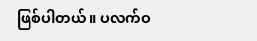ဖြစ်ပါတယ်။ ပလက်ဝ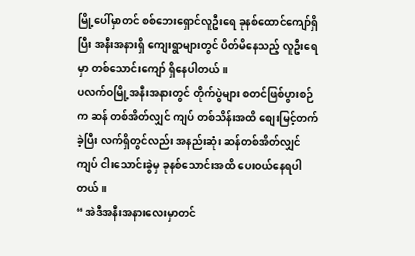မြို့ပေါ်မှာတင် စစ်ဘေးရှောင်လူဦးရေ ခုနစ်ထောင်ကျော်ရှိပြီး အနီးအနားရှိ ကျေးရွာများတွင် ပိတ်မိနေသည့် လူဦးရေမှာ တစ်သောင်းကျော် ရှိနေပါတယ်။
ပလက်ဝမြို့အနီးအနားတွင် တိုက်ပွဲများ စတင်ဖြစ်ပွားစဉ်က ဆန် တစ်အိတ်လျှင် ကျပ် တစ်သိန်းအထိ စျေးမြင့်တက်ခဲ့ပြီး လက်ရှိတွင်လည်း အနည်းဆုံး ဆန်တစ်အိတ်လျှင် ကျပ် ငါးသောင်းခွဲမှ ခုနစ်သောင်းအထိ ပေးဝယ်နေရပါတယ်။
“ အဲဒီအနီးအနားလေးမှာတင်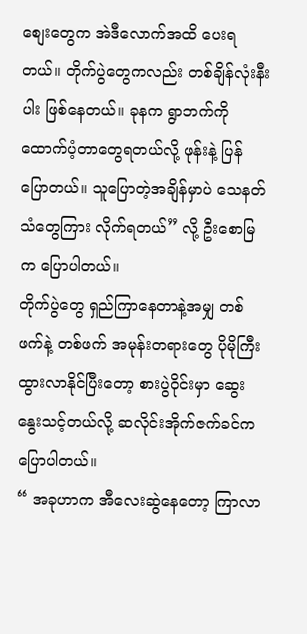စျေးတွေက အဲဒီလောက်အထိ ပေးရတယ်။ တိုက်ပွဲတွေကလည်း တစ်ချိန်လုံးနီးပါး ဖြစ်နေတယ်။ ခုနက ရွာဘက်ကို ထောက်ပံ့တာတွေရတယ်လို့ ဖုန်းနဲ့ ပြန်ပြောတယ်။ သူပြောတဲ့အချိန်မှာပဲ သေနတ်သံတွေကြား လိုက်ရတယ်” လို့ ဦးစောမြက ပြောပါတယ်။
တိုက်ပွဲတွေ ရှည်ကြာနေတာနဲ့အမျှ တစ်ဖက်နဲ့ တစ်ဖက် အမုန်းတရားတွေ ပိုမိုကြီးထွားလာနိုင်ပြီးတော့ စားပွဲဝိုင်းမှာ ဆွေးနွေးသင့်တယ်လို့ ဆလိုင်းအိုက်ဇက်ခင်က ပြောပါတယ်။
“ အခုဟာက အီလေးဆွဲနေတော့ ကြာလာ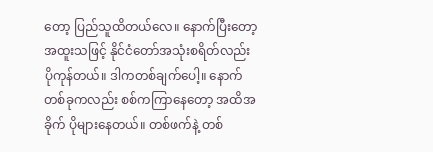တော့ ပြည်သူထိတယ်လေ။ နောက်ပြီးတော့ အထူးသဖြင့် နိုင်ငံတော်အသုံးစရိတ်လည်း ပိုကုန်တယ်။ ဒါကတစ်ချက်ပေါ့။ နောက်တစ်ခုကလည်း စစ်ကကြာနေတော့ အထိအခိုက် ပိုများနေတယ်။ တစ်ဖက်နဲ့ တစ်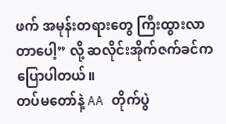ဖက် အမုန်းတရားတွေ ကြီးထွားလာတာပေါ့” လို့ ဆလိုင်းအိုက်ဇက်ခင်က ပြောပါတယ်။
တပ်မတော်နဲ့ AA တိုက်ပွဲ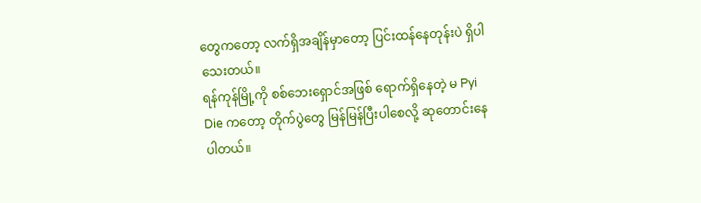တွေကတော့ လက်ရှိအချိန်မှာတော့ ပြင်းထန်နေတုန်းပဲ ရှိပါသေးတယ်။
ရန်ကုန်မြို့ကို စစ်ဘေးရှောင်အဖြစ် ရောက်ရှိနေတဲ့ မ Pyi Die ကတော့ တိုက်ပွဲတွေ မြန်မြန်ပြီးပါစေလို့ ဆုတောင်းနေပါတယ်။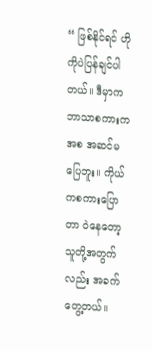“ ဖြစ်နိုင်ရင် ဟိုကိုပဲပြန်ချင်ပါတယ်။ ဒီမှာက ဘာသာစကားကအစ အဆင်မပြေဘူး။ ကိုယ်ကစကားပြောတာ ဝဲနေတော့ သူတို့အတွက်လည်း အခက်တွေ့တယ်။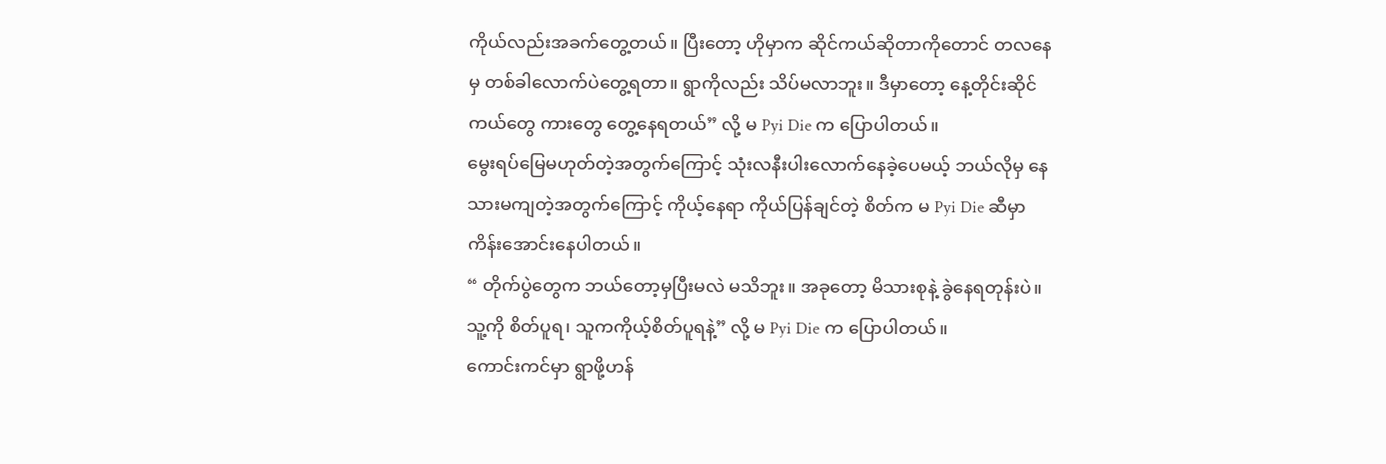ကိုယ်လည်းအခက်တွေ့တယ်။ ပြီးတော့ ဟိုမှာက ဆိုင်ကယ်ဆိုတာကိုတောင် တလနေမှ တစ်ခါလောက်ပဲတွေ့ရတာ။ ရွာကိုလည်း သိပ်မလာဘူး။ ဒီမှာတော့ နေ့တိုင်းဆိုင်ကယ်တွေ ကားတွေ တွေ့နေရတယ်” လို့ မ Pyi Die က ပြောပါတယ်။
မွေးရပ်မြေမဟုတ်တဲ့အတွက်ကြောင့် သုံးလနီးပါးလောက်နေခဲ့ပေမယ့် ဘယ်လိုမှ နေသားမကျတဲ့အတွက်ကြောင့် ကိုယ့်နေရာ ကိုယ်ပြန်ချင်တဲ့ စိတ်က မ Pyi Die ဆီမှာ ကိန်းအောင်းနေပါတယ်။
“ တိုက်ပွဲတွေက ဘယ်တော့မှပြီးမလဲ မသိဘူး။ အခုတော့ မိသားစုနဲ့ ခွဲနေရတုန်းပဲ။ သူ့ကို စိတ်ပူရ၊ သူကကိုယ့်စိတ်ပူရနဲ့” လို့ မ Pyi Die က ပြောပါတယ်။
ကောင်းကင်မှာ ရွာဖို့ဟန်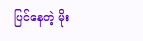ပြင်နေတဲ့ မိုး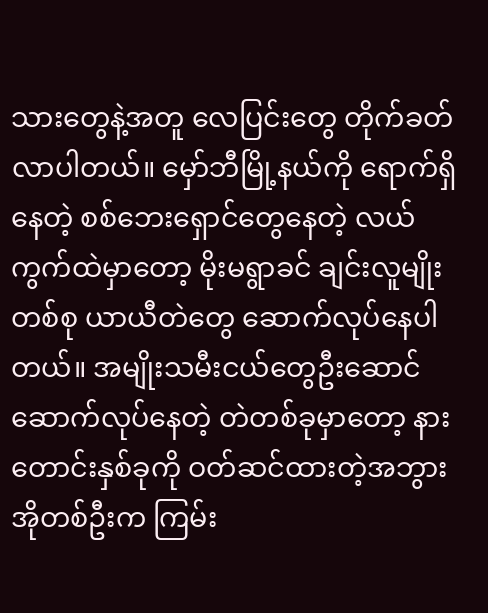သားတွေနဲ့အတူ လေပြင်းတွေ တိုက်ခတ်လာပါတယ်။ မှော်ဘီမြို့နယ်ကို ရောက်ရှိနေတဲ့ စစ်ဘေးရှောင်တွေနေတဲ့ လယ်ကွက်ထဲမှာတော့ မိုးမရွာခင် ချင်းလူမျိုးတစ်စု ယာယီတဲတွေ ဆောက်လုပ်နေပါတယ်။ အမျိုးသမီးငယ်တွေဦးဆောင် ဆောက်လုပ်နေတဲ့ တဲတစ်ခုမှာတော့ နားတောင်းနှစ်ခုကို ဝတ်ဆင်ထားတဲ့အဘွားအိုတစ်ဦးက ကြမ်း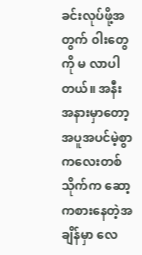ခင်းလုပ်ဖို့အတွက် ၀ါးတွေကို မ လာပါတယ်။ အနီးအနားမှာတော့ အပူအပင်မဲ့စွာ ကလေးတစ်သိုက်က ဆော့ကစားနေတဲ့အချိန်မှာ လေ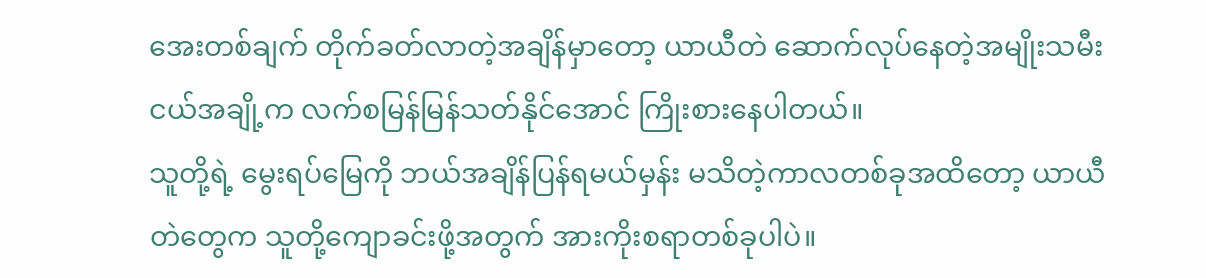အေးတစ်ချက် တိုက်ခတ်လာတဲ့အချိန်မှာတော့ ယာယီတဲ ဆောက်လုပ်နေတဲ့အမျိုးသမီးငယ်အချို့က လက်စမြန်မြန်သတ်နိုင်အောင် ကြိုးစားနေပါတယ်။
သူတို့ရဲ့ မွေးရပ်မြေကို ဘယ်အချိန်ပြန်ရမယ်မှန်း မသိတဲ့ကာလတစ်ခုအထိတော့ ယာယီတဲတွေက သူတို့ကျောခင်းဖို့အတွက် အားကိုးစရာတစ်ခုပါပဲ။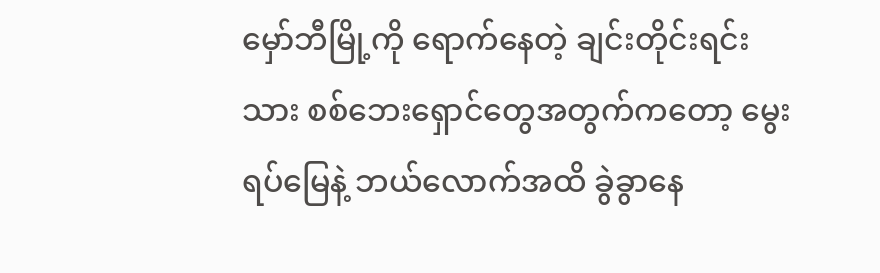မှော်ဘီမြို့ကို ရောက်နေတဲ့ ချင်းတိုင်းရင်းသား စစ်ဘေးရှောင်တွေအတွက်ကတော့ မွေးရပ်မြေနဲ့ ဘယ်လောက်အထိ ခွဲခွာနေ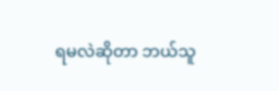ရမလဲဆိုတာ ဘယ်သူ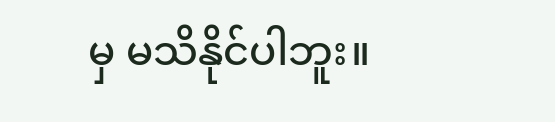မှ မသိနိုင်ပါဘူး။